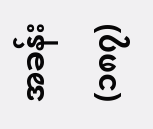အခန်း (၁၈၇)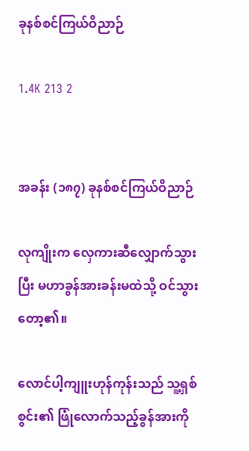ခုနစ်စင်ကြယ်ဝိညာဉ်

1.4K 213 2


အခန်း (၁၈၇) ခုနစ်စင်ကြယ်ဝိညာဉ်

လုကျိုးက လှေကားဆီလျှောက်သွားပြီး မဟာခွန်အားခန်းမထဲသို့ ဝင်သွားတော့၏။

လောင်ပါ့ကျူးဟုန်ကုန်းသည် သူ့ရှစ်စွင်း၏ ဖြုံလောက်သည့်ခွန်အားကို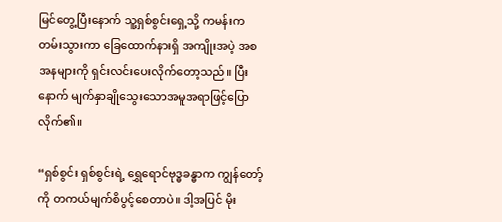မြင်တွေ့ပြီးနောက် သူ့ရှစ်စွင်းရှေ့သို့ ကမန်းကတမ်းသွားကာ ခြေထောက်နားရှိ အကျိုးအပဲ့ အစအနများကို ရှင်းလင်းပေးလိုက်တော့သည်။ ပြီးနောက် မျက်နှာချိုသွေးသောအမူအရာဖြင့်ပြောလိုက်၏။

“ရှစ်စွင်း ရှစ်စွင်းရဲ့ ရွှေရောင်ဗုဒ္ဓခန္ဓာက ကျွန်တော့်ကို တကယ်မျက်စိပွင့်စေတာပဲ။ ဒါ့အပြင် မိုး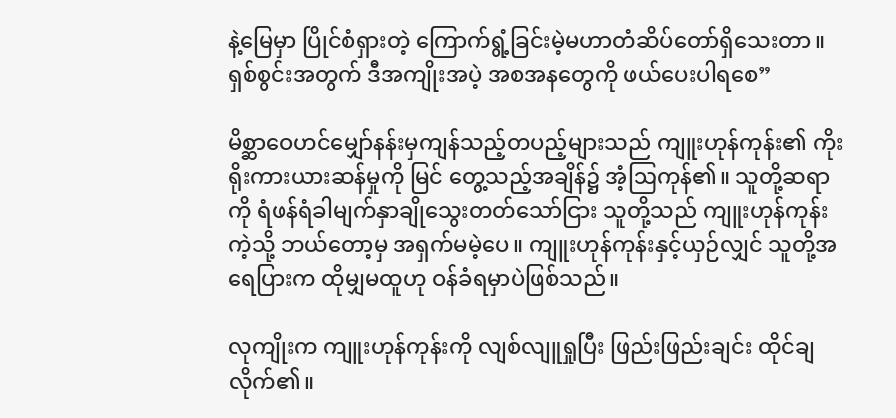နဲ့မြေမှာ ပြိုင်စံရှားတဲ့ ကြောက်ရွံ့ခြင်းမဲ့မဟာတံဆိပ်တော်ရှိသေးတာ။ ရှစ်စွင်းအတွက် ဒီအကျိုးအပဲ့ အစအနတွေကို ဖယ်ပေးပါရစေ”

မိစ္ဆာဝေဟင်မျှော်နန်းမှကျန်သည့်တပည့်များသည် ကျူးဟုန်ကုန်း၏ ကိုးရိုးကားယားဆန်မှုကို မြင် တွေ့သည့်အချိန်၌ အံ့ဩကုန်၏။ သူတို့ဆရာကို ရံဖန်ရံခါမျက်နှာချိုသွေးတတ်သော်ငြား သူတို့သည် ကျူးဟုန်ကုန်းကဲ့သို့ ဘယ်တော့မှ အရှက်မမဲ့ပေ။ ကျူးဟုန်ကုန်းနှင့်ယှဉ်လျှင် သူတို့အရေပြားက ထိုမျှမထူဟု ဝန်ခံရမှာပဲဖြစ်သည်။

လုကျိုးက ကျူးဟုန်ကုန်းကို လျစ်လျူရှုပြီး ဖြည်းဖြည်းချင်း ထိုင်ချလိုက်၏။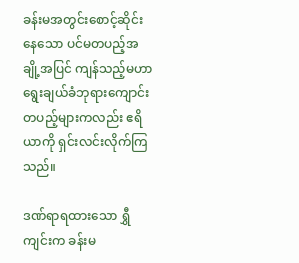ခန်းမအတွင်းစောင့်ဆိုင်းနေသော ပင်မတပည့်အချို့အပြင် ကျန်သည့်မဟာရွေးချယ်ခံဘုရားကျောင်း တပည့်များကလည်း ဧရိယာကို ရှင်းလင်းလိုက်ကြသည်။

ဒဏ်ရာရထားသော ရွှီကျင်းက ခန်းမ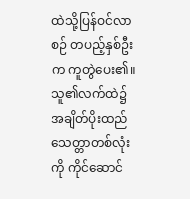ထဲသို့ပြန်ဝင်လာစဉ် တပည့်နှစ်ဦးက ကူတွဲပေး၏။ သူ၏လက်ထဲ၌ အချိတ်ပိုးထည်သေတ္တာတစ်လုံးကို ကိုင်ဆောင်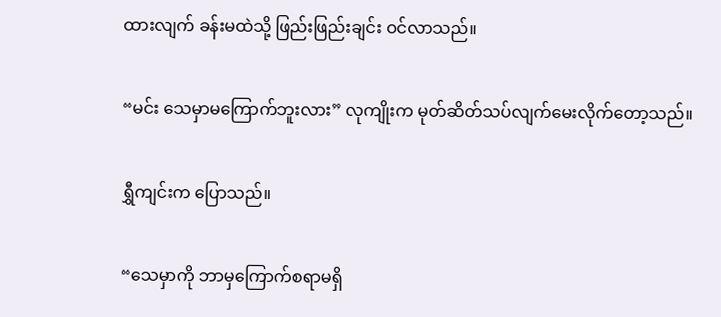ထားလျက် ခန်းမထဲသို့ ဖြည်းဖြည်းချင်း ဝင်လာသည်။

“မင်း သေမှာမကြောက်ဘူးလား” လုကျိုးက မုတ်ဆိတ်သပ်လျက်မေးလိုက်တော့သည်။

ရွှီကျင်းက ပြောသည်။

“သေမှာကို ဘာမှကြောက်စရာမရှိ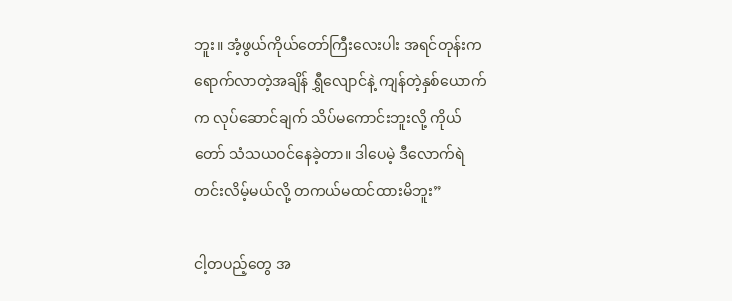ဘူး။ အံ့ဖွယ်ကိုယ်တော်ကြီးလေးပါး အရင်တုန်းက ရောက်လာတဲ့အချိန် ရွှီလျောင်နဲ့ ကျန်တဲ့နှစ်ယောက်က လုပ်ဆောင်ချက် သိပ်မကောင်းဘူးလို့ ကိုယ်တော် သံသယဝင်နေခဲ့တာ။ ဒါပေမဲ့ ဒီလောက်ရဲတင်းလိမ့်မယ်လို့ တကယ်မထင်ထားမိဘူး”

ငါ့တပည့်တွေ အ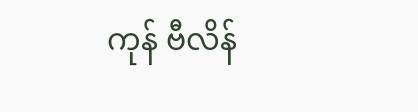ကုန် ဗီလိန်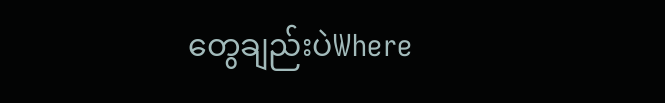တွေချည်းပဲWhere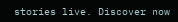stories live. Discover now